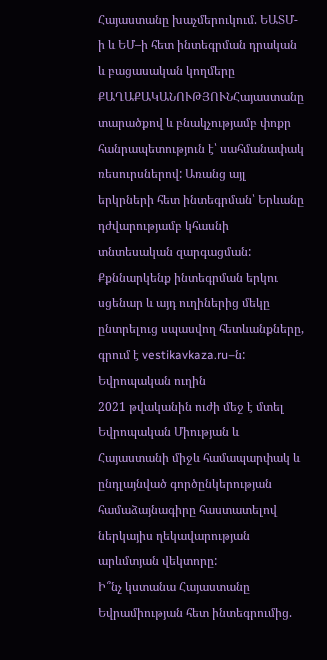Հայաստանը խաչմերուկում. ԵԱՏՄ-ի և ԵՄ–ի հետ ինտեգրման դրական և բացասական կողմերը
ՔԱՂԱՔԱԿԱՆՈՒԹՅՈՒՆՀայաստանը տարածքով և բնակչությամբ փոքր հանրապետություն է՝ սահմանափակ ռեսուրսներով: Առանց այլ երկրների հետ ինտեգրման՝ Երևանը դժվարությամբ կհասնի տնտեսական զարգացման: Քքննարկենք ինտեգրման երկու սցենար և այդ ուղիներից մեկը ընտրելուց սպասվող հետևանքները, գրում է vestikavkaza.ru–ն:
Եվրոպական ուղին
2021 թվականին ուժի մեջ է մտել Եվրոպական Միության և Հայաստանի միջև համապարփակ և ընդլայնված գործընկերության համաձայնագիրը հաստատելով ներկայիս ղեկավարության արևմտյան վեկտորը:
Ի՞նչ կստանա Հայաստանը Եվրամիության հետ ինտեգրումից.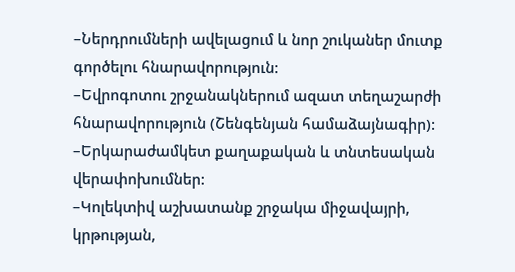–Ներդրումների ավելացում և նոր շուկաներ մուտք գործելու հնարավորություն:
–Եվրոգոտու շրջանակներում ազատ տեղաշարժի հնարավորություն (Շենգենյան համաձայնագիր):
–Երկարաժամկետ քաղաքական և տնտեսական վերափոխումներ:
–Կոլեկտիվ աշխատանք շրջակա միջավայրի, կրթության,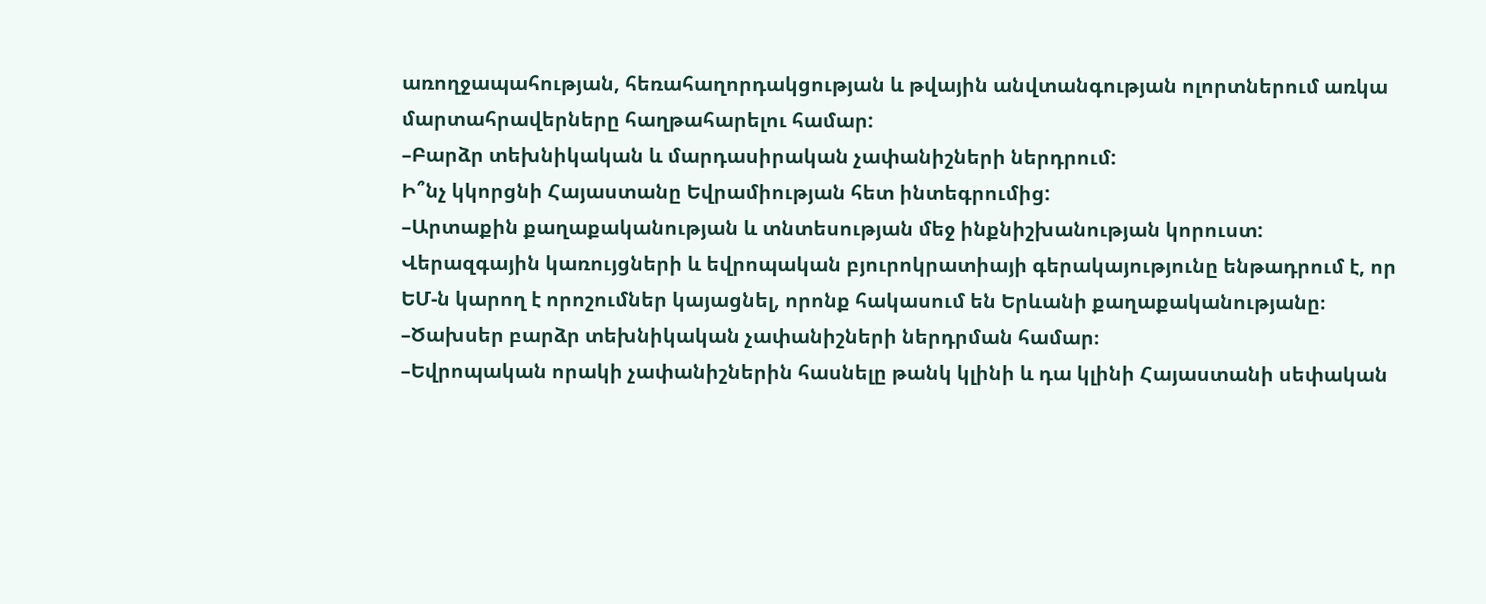առողջապահության, հեռահաղորդակցության և թվային անվտանգության ոլորտներում առկա մարտահրավերները հաղթահարելու համար:
–Բարձր տեխնիկական և մարդասիրական չափանիշների ներդրում:
Ի՞նչ կկորցնի Հայաստանը Եվրամիության հետ ինտեգրումից:
–Արտաքին քաղաքականության և տնտեսության մեջ ինքնիշխանության կորուստ: Վերազգային կառույցների և եվրոպական բյուրոկրատիայի գերակայությունը ենթադրում է, որ ԵՄ-ն կարող է որոշումներ կայացնել, որոնք հակասում են Երևանի քաղաքականությանը։
–Ծախսեր բարձր տեխնիկական չափանիշների ներդրման համար։
–Եվրոպական որակի չափանիշներին հասնելը թանկ կլինի և դա կլինի Հայաստանի սեփական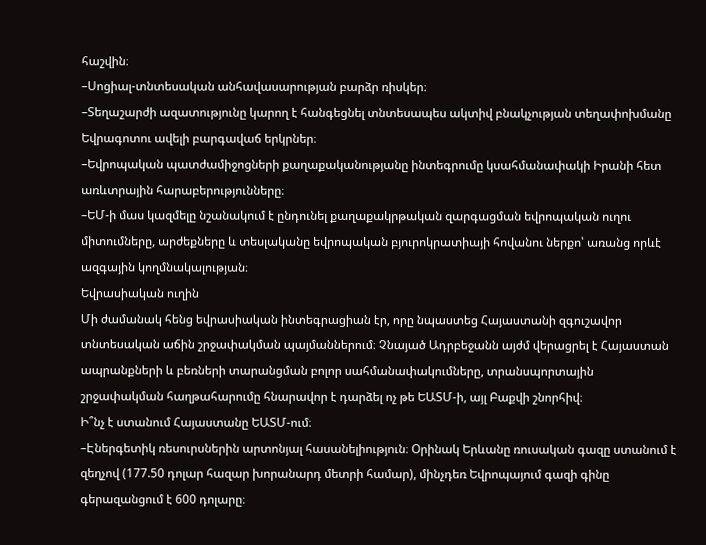հաշվին։
–Սոցիալ-տնտեսական անհավասարության բարձր ռիսկեր։
–Տեղաշարժի ազատությունը կարող է հանգեցնել տնտեսապես ակտիվ բնակչության տեղափոխմանը Եվրագոտու ավելի բարգավաճ երկրներ։
–Եվրոպական պատժամիջոցների քաղաքականությանը ինտեգրումը կսահմանափակի Իրանի հետ առևտրային հարաբերությունները։
–ԵՄ-ի մաս կազմելը նշանակում է ընդունել քաղաքակրթական զարգացման եվրոպական ուղու միտումները, արժեքները և տեսլականը եվրոպական բյուրոկրատիայի հովանու ներքո՝ առանց որևէ ազգային կողմնակալության։
Եվրասիական ուղին
Մի ժամանակ հենց եվրասիական ինտեգրացիան էր, որը նպաստեց Հայաստանի զգուշավոր տնտեսական աճին շրջափակման պայմաններում։ Չնայած Ադրբեջանն այժմ վերացրել է Հայաստան ապրանքների և բեռների տարանցման բոլոր սահմանափակումները, տրանսպորտային շրջափակման հաղթահարումը հնարավոր է դարձել ոչ թե ԵԱՏՄ-ի, այլ Բաքվի շնորհիվ։
Ի՞նչ է ստանում Հայաստանը ԵԱՏՄ-ում։
–Էներգետիկ ռեսուրսներին արտոնյալ հասանելիություն։ Օրինակ Երևանը ռուսական գազը ստանում է զեղչով (177.50 դոլար հազար խորանարդ մետրի համար), մինչդեռ Եվրոպայում գազի գինը գերազանցում է 600 դոլարը։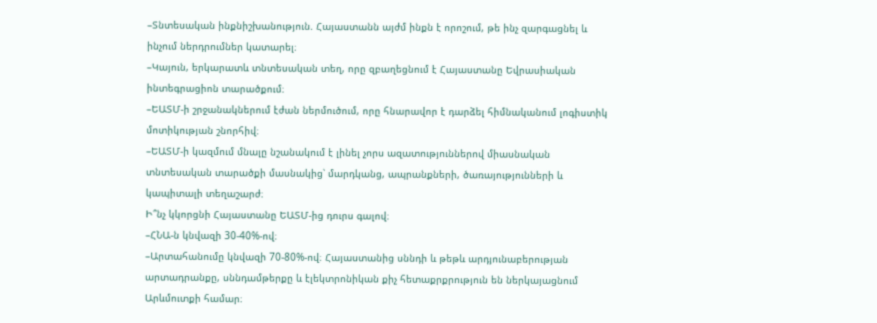–Տնտեսական ինքնիշխանություն. Հայաստանն այժմ ինքն է որոշում, թե ինչ զարգացնել և ինչում ներդրումներ կատարել։
–Կայուն, երկարատև տնտեսական տեղ, որը զբաղեցնում է Հայաստանը Եվրասիական ինտեգրացիոն տարածքում։
–ԵԱՏՄ-ի շրջանակներում էժան ներմուծում, որը հնարավոր է դարձել հիմնականում լոգիստիկ մոտիկության շնորհիվ։
–ԵԱՏՄ-ի կազմում մնալը նշանակում է լինել չորս ազատություններով միասնական տնտեսական տարածքի մասնակից՝ մարդկանց, ապրանքների, ծառայությունների և կապիտալի տեղաշարժ։
Ի՞նչ կկորցնի Հայաստանը ԵԱՏՄ-ից դուրս գալով։
–ՀՆԱ-ն կնվազի 30-40%-ով։
–Արտահանումը կնվազի 70-80%-ով։ Հայաստանից սննդի և թեթև արդյունաբերության արտադրանքը, սննդամթերքը և էլեկտրոնիկան քիչ հետաքրքրություն են ներկայացնում Արևմուտքի համար։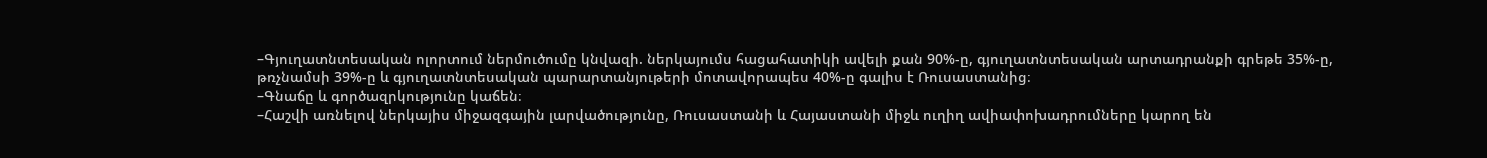–Գյուղատնտեսական ոլորտում ներմուծումը կնվազի. ներկայումս հացահատիկի ավելի քան 90%-ը, գյուղատնտեսական արտադրանքի գրեթե 35%-ը, թռչնամսի 39%-ը և գյուղատնտեսական պարարտանյութերի մոտավորապես 40%-ը գալիս է Ռուսաստանից։
–Գնաճը և գործազրկությունը կաճեն։
–Հաշվի առնելով ներկայիս միջազգային լարվածությունը, Ռուսաստանի և Հայաստանի միջև ուղիղ ավիափոխադրումները կարող են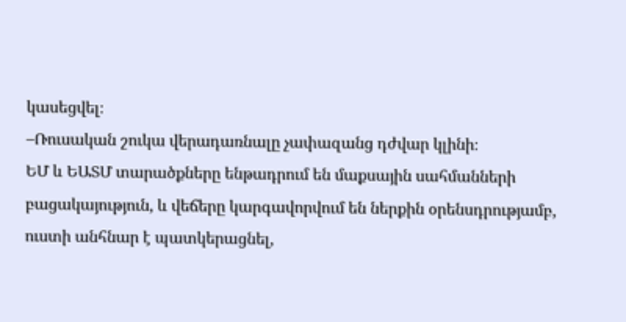կասեցվել։
–Ռուսական շուկա վերադառնալը չափազանց դժվար կլինի։
ԵՄ և ԵԱՏՄ տարածքները ենթադրում են մաքսային սահմանների բացակայություն, և վեճերը կարգավորվում են ներքին օրենսդրությամբ, ուստի անհնար է պատկերացնել,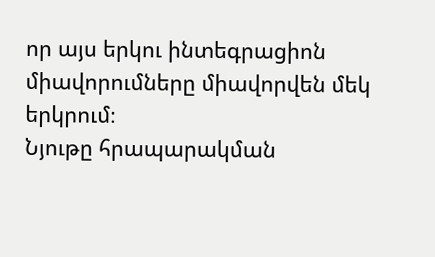որ այս երկու ինտեգրացիոն միավորումները միավորվեն մեկ երկրում։
Նյութը հրապարակման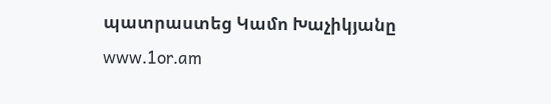պատրաստեց Կամո Խաչիկյանը
www.1or.am